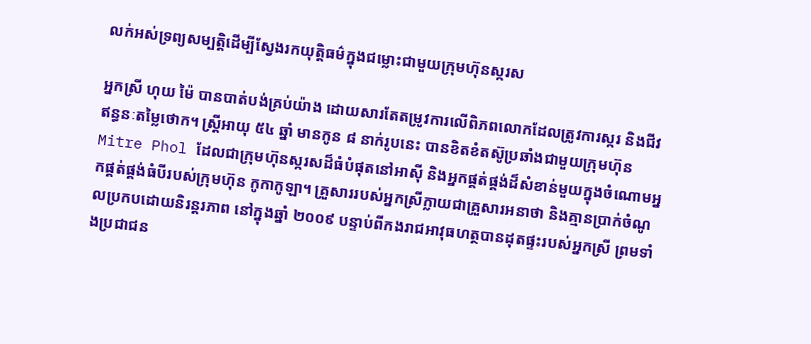លក់អស់ទ្រព្យសម្បត្តិដើម្បីស្វែងរកយុត្តិធម៌ក្នុងជម្លោះជាមួយក្រុមហ៊ុនស្ករស

អ្នកស្រី ហុយ ម៉ៃ បានបាត់បង់គ្រប់យ៉ាង ដោយសារតែតម្រូវការលើពិភពលោកដែលត្រូវការស្ករ និងជីវឥន្ធនៈតម្លៃថោក។ ស្រ្តីអាយុ ៥៤ ឆ្នាំ មានកូន ៨ នាក់រូបនេះ បានខិតខំតស៊ូប្រឆាំងជាមួយក្រុមហ៊ុន Mitre Phol ដែលជាក្រុមហ៊ុនស្ករសដ៏ធំបំផុតនៅអាស៊ី និងអ្នកផ្គត់ផ្គង់ដ៏សំខាន់មួយក្នុងចំណោមអ្នកផ្គត់ផ្គង់ធំបីរបស់ក្រុមហ៊ុន កូកាកូឡា។ គ្រួសាររបស់អ្នកស្រីក្លាយជាគ្រួសារអនាថា និងគ្មានប្រាក់ចំណូលប្រកបដោយនិរន្តរភាព នៅក្នុងឆ្នាំ ២០០៩ បន្ទាប់ពីកងរាជអាវុធហត្ថបានដុតផ្ទះរបស់អ្នកស្រី ព្រមទាំងប្រជាជន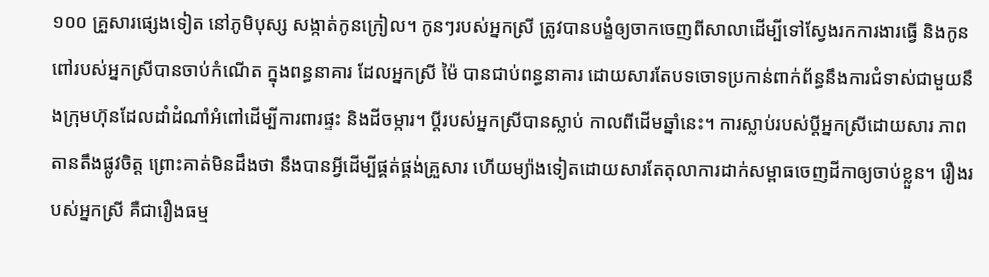១០០ គ្រួសារផ្សេងទៀត នៅភូមិបុស្ស សង្កាត់កូនក្រៀល។ កូនៗរបស់អ្នកស្រី ត្រូវបានបង្ខំឲ្យចាកចេញពីសាលាដើម្បីទៅស្វែងរកការងារធ្វើ និងកូនពៅរបស់អ្នកស្រីបានចាប់កំណើត ក្នុងពន្ធនាគារ ដែលអ្នកស្រី ម៉ៃ បានជាប់ពន្ធនាគារ ដោយសារតែបទចោទប្រកាន់ពាក់ព័ន្ធនឹងការជំទាស់ជាមួយនឹងក្រុមហ៊ុនដែលដាំដំណាំអំពៅដើម្បីការពារផ្ទះ និងដីចម្ការ។ ប្តីរបស់អ្នកស្រីបានស្លាប់ កាលពីដើមឆ្នាំនេះ។ ការស្លាប់របស់ប្តីអ្នកស្រីដោយសារ ភាពតានតឹងផ្លូវចិត្ត ព្រោះគាត់មិនដឹងថា នឹងបានអ្វីដើម្បីផ្គត់ផ្គង់គ្រួសារ ហើយម្យ៉ាងទៀតដោយសារតែតុលាការដាក់សម្ពាធចេញដីកាឲ្យចាប់ខ្លួន។ រឿងរបស់អ្នកស្រី គឺជារឿងធម្ម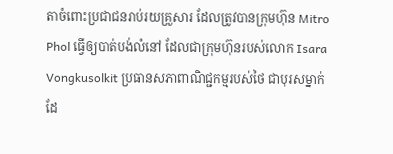តាចំពោះប្រជាជនរាប់រយគ្រួសារ ដែលត្រូវបានក្រុមហ៊ុន Mitro Phol ធ្វើឲ្យបាត់បង់លំនៅ ដែលជាក្រុមហ៊ុនរបស់លោក Isara Vongkusolkit ប្រធានសភាពាណិជ្ជកម្មរបស់ថៃ ជាបុរសម្នាក់ដែ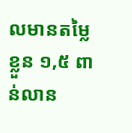លមានតម្លៃខ្លួន ១,៥ ពាន់លាន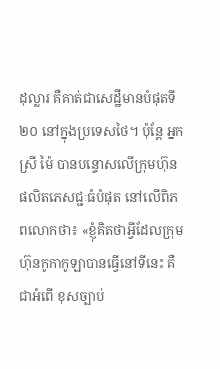ដុល្លារ គឺគាត់ជាសេដ្ឋីមានបំផុតទី ២០ នៅក្នុងប្រទេសថៃ។ ប៉ុន្តែ អ្នកស្រី ម៉ៃ បានបន្ទោសលើក្រុមហ៊ុនផលិតភេសជ្ជៈធំបំផុត នៅលើពិភពលោកថា៖ «ខ្ញុំគិតថាអ្វីដែលក្រុមហ៊ុនកូកាកូឡាបានធ្វើនៅទីនេះ គឺជាអំពើ ខុសច្បាប់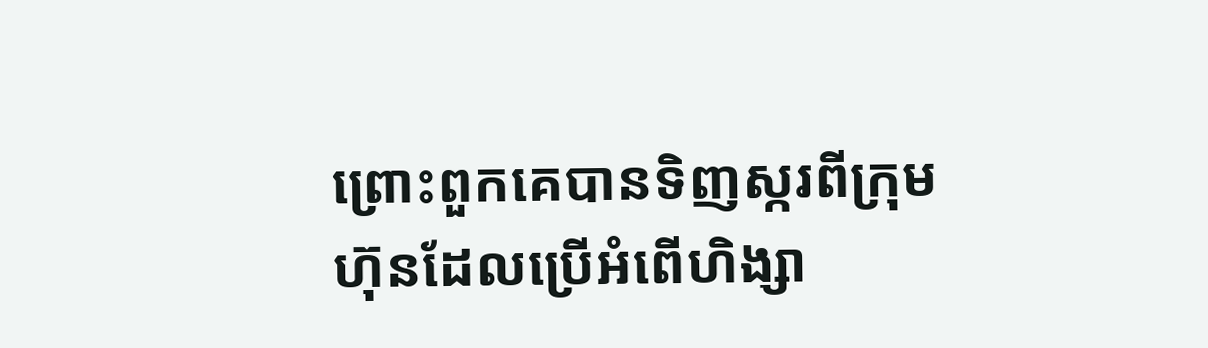ព្រោះពួកគេបានទិញស្ករពីក្រុមហ៊ុនដែលប្រើអំពើហិង្សា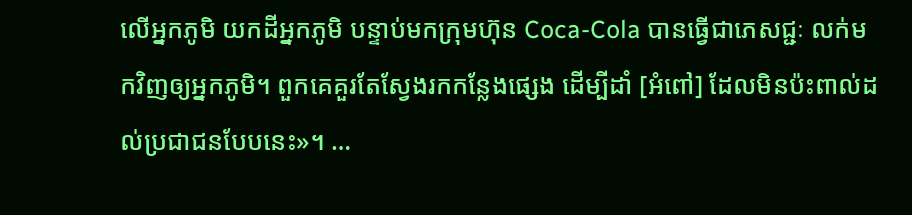លើអ្នកភូមិ យកដីអ្នកភូមិ បន្ទាប់មកក្រុមហ៊ុន Coca-Cola បានធ្វើជាភេសជ្ជៈ លក់មកវិញឲ្យអ្នកភូមិ។ ពួកគេគួរតែស្វែងរកកន្លែងផ្សេង ដើម្បីដាំ [អំពៅ] ដែលមិនប៉ះពាល់ដល់ប្រជាជនបែបនេះ»។ …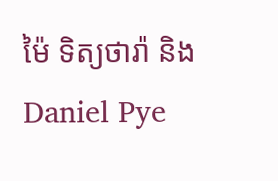ម៉ៃ ទិត្យថារ៉ា និង Daniel Pye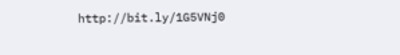http://bit.ly/1G5VNj0